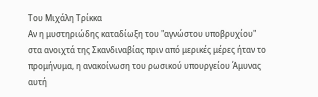Του Μιχάλη Τρίκκα
Αν η μυστηριώδης καταδίωξη του "αγνώστου υποβρυχίου" στα ανοιχτά της Σκανδιναβίας πριν από μερικές μέρες ήταν το προμήνυμα, η ανακοίνωση του ρωσικού υπουργείου Άμυνας αυτή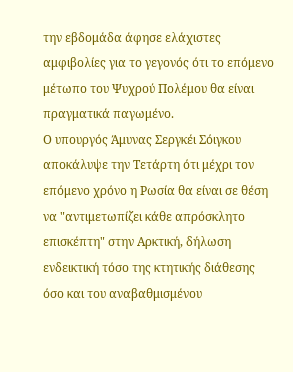την εβδομάδα άφησε ελάχιστες αμφιβολίες για το γεγονός ότι το επόμενο μέτωπο του Ψυχρού Πολέμου θα είναι πραγματικά παγωμένο.
Ο υπουργός Άμυνας Σεργκέι Σόιγκου αποκάλυψε την Τετάρτη ότι μέχρι τον επόμενο χρόνο η Ρωσία θα είναι σε θέση να "αντιμετωπίζει κάθε απρόσκλητο επισκέπτη" στην Αρκτική, δήλωση ενδεικτική τόσο της κτητικής διάθεσης όσο και του αναβαθμισμένου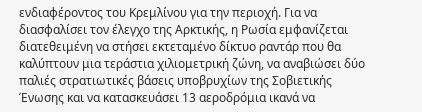ενδιαφέροντος του Κρεμλίνου για την περιοχή. Για να διασφαλίσει τον έλεγχο της Αρκτικής, η Ρωσία εμφανίζεται διατεθειμένη να στήσει εκτεταμένο δίκτυο ραντάρ που θα καλύπτουν μια τεράστια χιλιομετρική ζώνη, να αναβιώσει δύο παλιές στρατιωτικές βάσεις υποβρυχίων της Σοβιετικής Ένωσης και να κατασκευάσει 13 αεροδρόμια ικανά να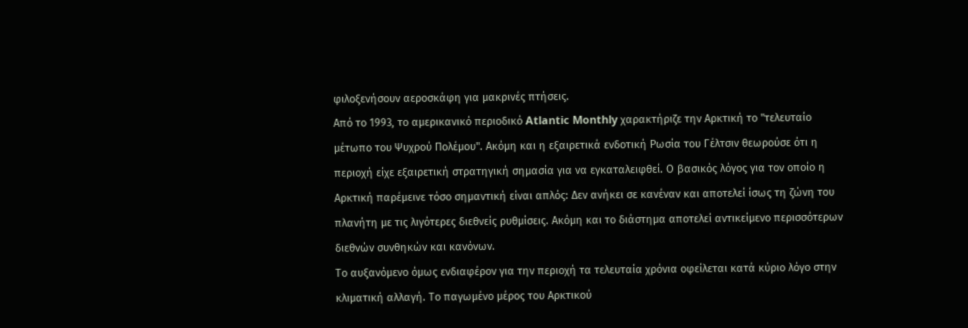φιλοξενήσουν αεροσκάφη για μακρινές πτήσεις.
Από το 1993, το αμερικανικό περιοδικό Atlantic Monthly χαρακτήριζε την Αρκτική το "τελευταίο μέτωπο του Ψυχρού Πολέμου". Ακόμη και η εξαιρετικά ενδοτική Ρωσία του Γέλτσιν θεωρούσε ότι η περιοχή είχε εξαιρετική στρατηγική σημασία για να εγκαταλειφθεί. Ο βασικός λόγος για τον οποίο η Αρκτική παρέμεινε τόσο σημαντική είναι απλός: Δεν ανήκει σε κανέναν και αποτελεί ίσως τη ζώνη του πλανήτη με τις λιγότερες διεθνείς ρυθμίσεις. Ακόμη και το διάστημα αποτελεί αντικείμενο περισσότερων διεθνών συνθηκών και κανόνων.
Το αυξανόμενο όμως ενδιαφέρον για την περιοχή τα τελευταία χρόνια οφείλεται κατά κύριο λόγο στην κλιματική αλλαγή. Το παγωμένο μέρος του Αρκτικού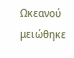Ωκεανού μειώθηκε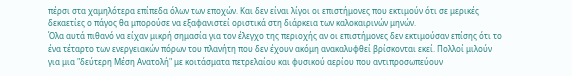πέρσι στα χαμηλότερα επίπεδα όλων των εποχών. Και δεν είναι λίγοι οι επιστήμονες που εκτιμούν ότι σε μερικές δεκαετίες ο πάγος θα μπορούσε να εξαφανιστεί οριστικά στη διάρκεια των καλοκαιρινών μηνών.
Όλα αυτά πιθανό να είχαν μικρή σημασία για τον έλεγχο της περιοχής αν οι επιστήμονες δεν εκτιμούσαν επίσης ότι το ένα τέταρτο των ενεργειακών πόρων του πλανήτη που δεν έχουν ακόμη ανακαλυφθεί βρίσκονται εκεί. Πολλοί μιλούν για μια "δεύτερη Μέση Ανατολή" με κοιτάσματα πετρελαίου και φυσικού αερίου που αντιπροσωπεύουν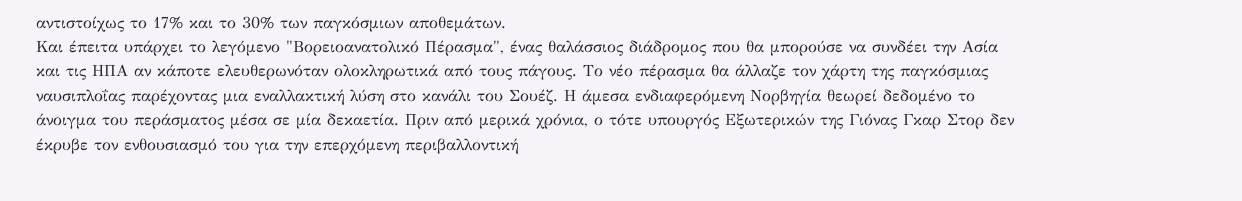αντιστοίχως το 17% και το 30% των παγκόσμιων αποθεμάτων.
Και έπειτα υπάρχει το λεγόμενο "Βορειοανατολικό Πέρασμα", ένας θαλάσσιος διάδρομος που θα μπορούσε να συνδέει την Ασία και τις ΗΠΑ αν κάποτε ελευθερωνόταν ολοκληρωτικά από τους πάγους. Το νέο πέρασμα θα άλλαζε τον χάρτη της παγκόσμιας ναυσιπλοΐας παρέχοντας μια εναλλακτική λύση στο κανάλι του Σουέζ. Η άμεσα ενδιαφερόμενη Νορβηγία θεωρεί δεδομένο το άνοιγμα του περάσματος μέσα σε μία δεκαετία. Πριν από μερικά χρόνια, ο τότε υπουργός Εξωτερικών της Γιόνας Γκαρ Στορ δεν έκρυβε τον ενθουσιασμό του για την επερχόμενη περιβαλλοντική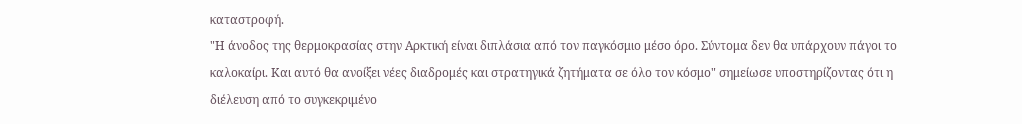καταστροφή.
"Η άνοδος της θερμοκρασίας στην Αρκτική είναι διπλάσια από τον παγκόσμιο μέσο όρο. Σύντομα δεν θα υπάρχουν πάγοι το καλοκαίρι. Και αυτό θα ανοίξει νέες διαδρομές και στρατηγικά ζητήματα σε όλο τον κόσμο" σημείωσε υποστηρίζοντας ότι η διέλευση από το συγκεκριμένο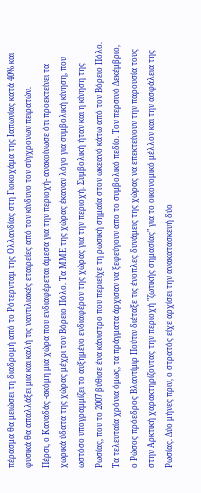πέρασμα θα μειώσει τη διαδρομή από το Ρότερνταμ της Ολλανδίας στη Γιοκοχάμα της Ιαπωνίας κατά 40% και φυσικά θα απαλλάξει μια και καλή τις ναυτιλιακές εταιρείες από τον κίνδυνο τον σύγχρονων πειρατών.
Πέρσι, ο Καναδάς -ακόμη μια χώρα που ενδιαφέρεται άμεσα για την περιοχή- ανακοίνωσε ότι προεκτείνει τα χωρικά ύδατα της χώρας μέχρι τον Βόρειο Πόλο. Τα ΜΜΕ της χώρας έκαναν λόγο για συμβολική κίνηση, που ωστόσο υπογραμμίζει το αυξημένο ενδιαφέρον της χώρας για την περιοχή. Συμβολική ήταν και η κίνηση της Ρωσίας, που το 2007 βύθισε ένα κάνιστρο που περιείχε τη ρωσική σημαία στον ωκεανό κάτω από τον Βόρειο Πόλο.
Τα τελευταία χρόνια όμως, τα πράγματα άρχισαν να ξεφεύγουν απο το συμβολικό πεδίο. Τον περσινό Δεκέμβριο, ο Ρώσος πρόεδρος Βλαντίμιρ Πούτιν διέταξε τις ένοπλες δυνάμεις της χώρας να επεκτείνουν την παρουσία τους στην Αρκτική χαρακτηρίζοντας την περιοχή "ζωτικής σημασίας" για το οικονομικό μέλλον και την ασφάλεια της Ρωσίας. Δύο μήνες πριν, ο στρατός είχε αρχίσει την ανακατασκευή δύο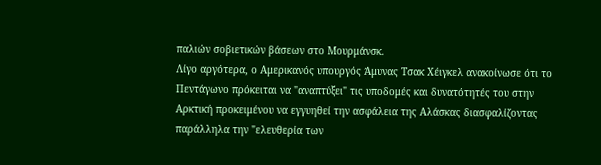παλιών σοβιετικών βάσεων στο Μουρμάνσκ.
Λίγο αργότερα, ο Αμερικανός υπουργός Άμυνας Τσακ Χέιγκελ ανακοίνωσε ότι το Πεντάγωνο πρόκειται να "αναπτύξει" τις υποδομές και δυνατότητές του στην Αρκτική προκειμένου να εγγυηθεί την ασφάλεια της Αλάσκας διασφαλίζοντας παράλληλα την "ελευθερία των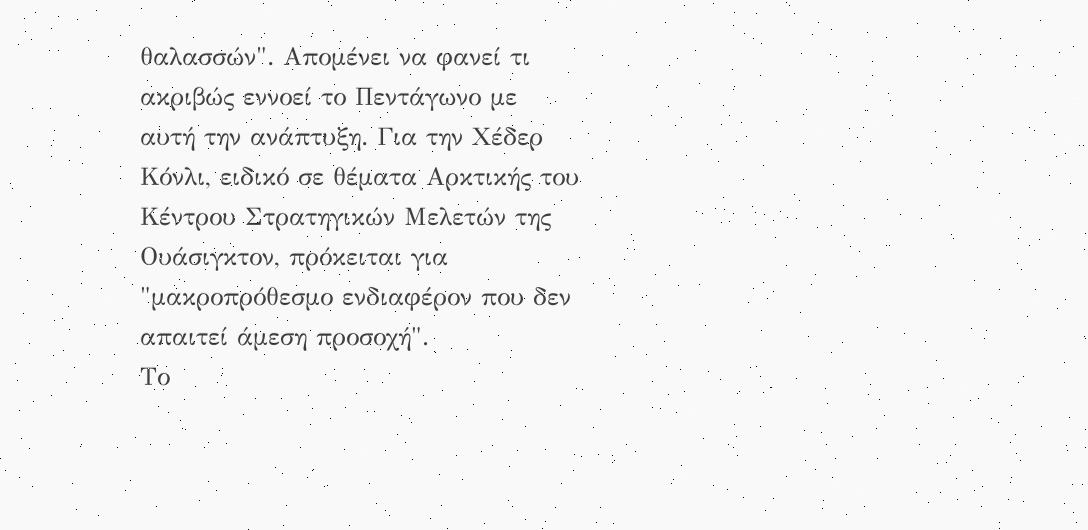θαλασσών". Απομένει να φανεί τι ακριβώς εννοεί το Πεντάγωνο με αυτή την ανάπτυξη. Για την Χέδερ Κόνλι, ειδικό σε θέματα Αρκτικής του Κέντρου Στρατηγικών Μελετών της Ουάσιγκτον, πρόκειται για "μακροπρόθεσμο ενδιαφέρον που δεν απαιτεί άμεση προσοχή".
Το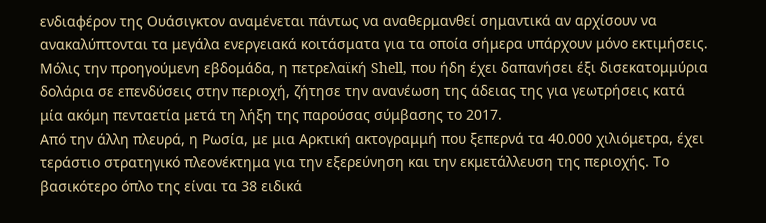ενδιαφέρον της Ουάσιγκτον αναμένεται πάντως να αναθερμανθεί σημαντικά αν αρχίσουν να ανακαλύπτονται τα μεγάλα ενεργειακά κοιτάσματα για τα οποία σήμερα υπάρχουν μόνο εκτιμήσεις. Μόλις την προηγούμενη εβδομάδα, η πετρελαϊκή Shell, που ήδη έχει δαπανήσει έξι δισεκατομμύρια δολάρια σε επενδύσεις στην περιοχή, ζήτησε την ανανέωση της άδειας της για γεωτρήσεις κατά μία ακόμη πενταετία μετά τη λήξη της παρούσας σύμβασης το 2017.
Από την άλλη πλευρά, η Ρωσία, με μια Αρκτική ακτογραμμή που ξεπερνά τα 40.000 χιλιόμετρα, έχει τεράστιο στρατηγικό πλεονέκτημα για την εξερεύνηση και την εκμετάλλευση της περιοχής. Το βασικότερο όπλο της είναι τα 38 ειδικά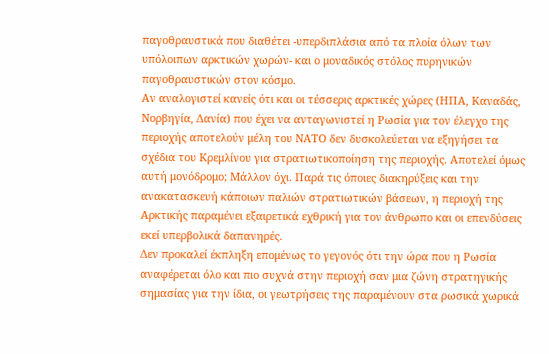παγοθραυστικά που διαθέτει -υπερδιπλάσια από τα πλοία όλων των υπόλοιπων αρκτικών χωρών- και ο μοναδικός στόλος πυρηνικών παγοθραυστικών στον κόσμο.
Αν αναλογιστεί κανείς ότι και οι τέσσερις αρκτικές χώρες (ΗΠΑ, Καναδάς, Νορβηγία, Δανία) που έχει να ανταγωνιστεί η Ρωσία για τον έλεγχο της περιοχής αποτελούν μέλη του ΝΑΤΟ δεν δυσκολεύεται να εξηγήσει τα σχέδια του Κρεμλίνου για στρατιωτικοποίηση της περιοχής. Αποτελεί όμως αυτή μονόδρομο; Μάλλον όχι. Παρά τις όποιες διακηρύξεις και την ανακατασκευή κάποιων παλιών στρατιωτικών βάσεων, η περιοχή της Αρκτικής παραμένει εξαιρετικά εχθρική για τον άνθρωπο και οι επενδύσεις εκεί υπερβολικά δαπανηρές.
Δεν προκαλεί έκπληξη επομένως το γεγονός ότι την ώρα που η Ρωσία αναφέρεται όλο και πιο συχνά στην περιοχή σαν μια ζώνη στρατηγικής σημασίας για την ίδια, οι γεωτρήσεις της παραμένουν στα ρωσικά χωρικά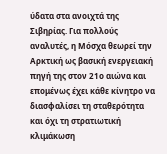ύδατα στα ανοιχτά της Σιβηρίας. Για πολλούς αναλυτές, η Μόσχα θεωρεί την Αρκτική ως βασική ενεργειακή πηγή της στον 21ο αιώνα και επομένως έχει κάθε κίνητρο να διασφαλίσει τη σταθερότητα και όχι τη στρατιωτική κλιμάκωση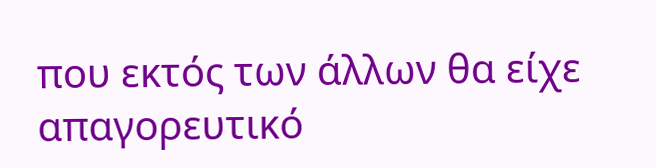που εκτός των άλλων θα είχε απαγορευτικό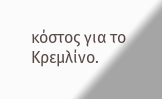κόστος για το Κρεμλίνο.